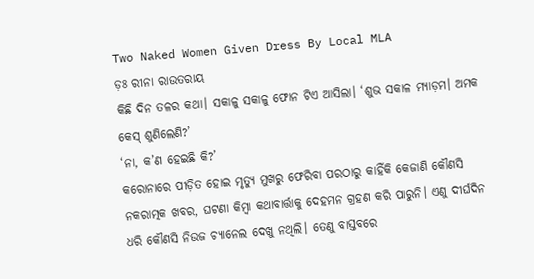Two Naked Women Given Dress By Local MLA
ଡ଼ଃ ରୀନା ରାଉତରାୟ
କିଛି ଦିନ ତଳର କଥା। ସକାଳୁ ସକାଳୁ ଫୋନ ଟିଏ ଆସିଲା। ‘ଶୁଭ ସକାଳ ମ୍ୟାଡ଼ମ। ଅମକ କେସ୍ ଶୁଣିଲେଣି?’
‘ନା, କ’ଣ ହେଇଛି କି?’
କରୋନାରେ ପୀଡ଼ିତ ହୋଇ ମୃତ୍ୟୁ ମୁଖରୁ ଫେରିବା ପରଠାରୁ କାହିଁକି କେଜାଣି କୌଣସି ନକରାତ୍ମକ ଖବର, ଘଟଣା କିମ୍ବା କଥାବାର୍ତ୍ତାକୁ ଦେହମନ ଗ୍ରହଣ କରି ପାରୁନି। ଏଣୁ ଦୀର୍ଘଦିନ ଧରି କୌଣସି ନିଉଜ ଚ୍ୟାନେଲ ଦେଖୁ ନଥିଲି। ତେଣୁ ବାସ୍ତବରେ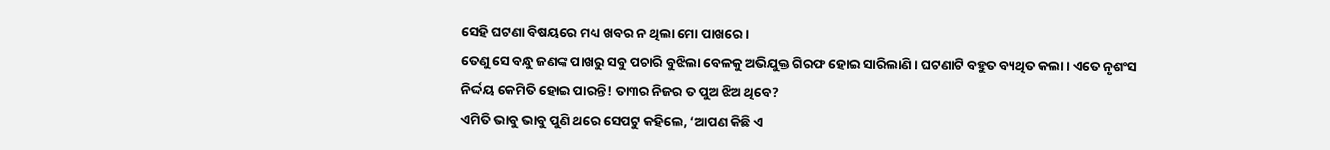ସେହି ଘଟଣା ବିଷୟରେ ମଧ୍ୟ ଖବର ନ ଥିଲା ମୋ ପାଖରେ।
ତେଣୁ ସେ ବନ୍ଧୁ ଜଣଙ୍କ ପାଖରୁ ସବୁ ପଚାରି ବୁଝିଲା ବେଳକୁ ଅଭିଯୁକ୍ତ ଗିରଫ ହୋଇ ସାରିଲାଣି। ଘଟଣାଟି ବହୁତ ବ୍ୟଥିତ କଲା। ଏତେ ନୃଶଂସ ନିର୍ଦ୍ଦୟ କେମିତି ହୋଇ ପାରନ୍ତି! ତା୩ର ନିଜର ତ ପୁଅ ଝିଅ ଥିବେ?
ଏମିତି ଭାବୁ ଭାବୁ ପୁଣି ଥରେ ସେପଟୁ କହିଲେ, ‘ଆପଣ କିଛି ଏ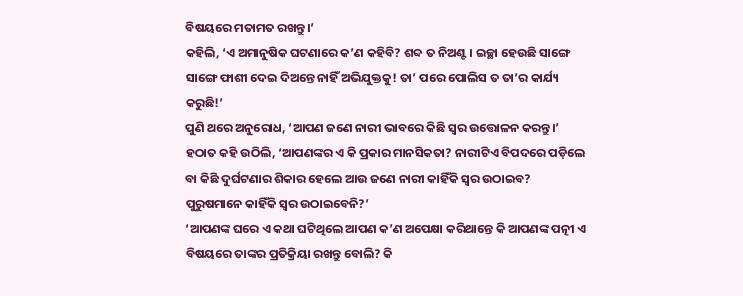ବିଷୟରେ ମତାମତ ରଖନ୍ତୁ।’
କହିଲି, ‘ଏ ଅମାନୁଷିକ ଘଟଣାରେ କ’ଣ କହିବି? ଶବ୍ଦ ତ ନିଅଣ୍ଟ। ଇଚ୍ଛା ହେଉଛି ସାଙ୍ଗେ ସାଙ୍ଗେ ଫାଶୀ ଦେଇ ଦିଅନ୍ତେ ନାହିଁ ଅଭିଯୁକ୍ତକୁ! ତା’ ପରେ ପୋଲିସ ତ ତା’ର କାର୍ଯ୍ୟ କରୁଛି!’
ପୁଣି ଥରେ ଅନୁରୋଧ, ‘ଆପଣ ଜଣେ ନାରୀ ଭାବରେ କିଛି ସ୍ୱର ଉତ୍ତୋଳନ କରନ୍ତୁ।’ ହଠାତ କହି ଉଠିଲି, ‘ଆପଣଙ୍କର ଏ କି ପ୍ରକାର ମାନସିକତା? ନାରୀଟିଏ ବିପଦରେ ପଡ଼ିଲେ ବା କିଛି ଦୁର୍ଘଟଣାର ଶିକାର ହେଲେ ଆଉ ଜଣେ ନାରୀ କାହିଁକି ସ୍ୱର ଉଠାଇବ? ପୁରୁଷମାନେ କାହିଁକି ସ୍ୱର ଉଠାଇବେନି?’
‘ଆପଣଙ୍କ ଘରେ ଏ କଥା ଘଟିଥିଲେ ଆପଣ କ’ଣ ଅପେକ୍ଷା କରିଥାନ୍ତେ କି ଆପଣଙ୍କ ପତ୍ନୀ ଏ ବିଷୟରେ ତାଙ୍କର ପ୍ରତିକ୍ରିୟା ରଖନ୍ତୁ ବୋଲି? କି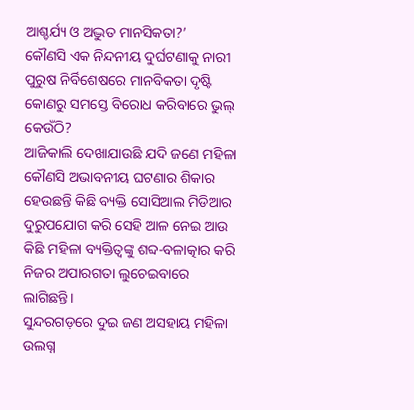ଆଶ୍ଚର୍ଯ୍ୟ ଓ ଅଦ୍ଭୁତ ମାନସିକତା?’
କୌଣସି ଏକ ନିନ୍ଦନୀୟ ଦୁର୍ଘଟଣାକୁ ନାରୀ ପୁରୁଷ ନିର୍ବିଶେଷରେ ମାନବିକତା ଦୃଷ୍ଟି କୋଣରୁ ସମସ୍ତେ ବିରୋଧ କରିବାରେ ଭୁଲ୍ କେଉଁଠି?
ଆଜିକାଲି ଦେଖାଯାଉଛି ଯଦି ଜଣେ ମହିଳା କୌଣସି ଅଭାବନୀୟ ଘଟଣାର ଶିକାର ହେଉଛନ୍ତି କିଛି ବ୍ୟକ୍ତି ସୋସିଆଲ ମିଡିଆର ଦୁରୁପଯୋଗ କରି ସେହି ଆଳ ନେଇ ଆଉ କିଛି ମହିଳା ବ୍ୟକ୍ତିତ୍ଵଙ୍କୁ ଶବ୍ଦ-ବଳାତ୍କାର କରି ନିଜର ଅପାରଗତା ଲୁଚେଇବାରେ ଲାଗିଛନ୍ତି।
ସୁନ୍ଦରଗଡ଼ରେ ଦୁଇ ଜଣ ଅସହାୟ ମହିଳା ଉଲଗ୍ନ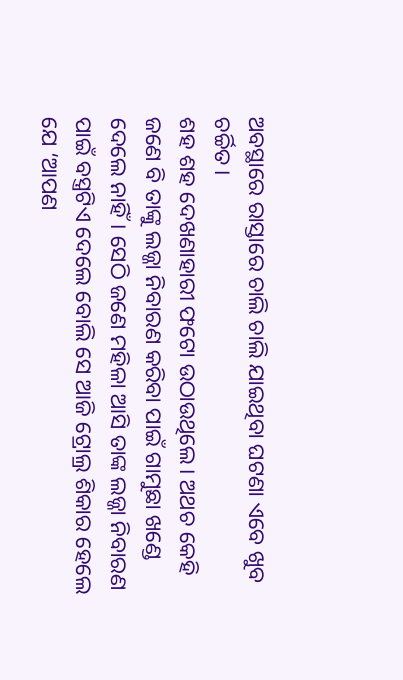ଅବସ୍ଥାରେ ରାସ୍ତାରେ ଚାଲି ଚାଲି ଯାଇଥିବା ଘଟଣା ଏବେ ଖୁବ ଚର୍ଚ୍ଚିତ।
ଶହ ଶହ ଦେଖଣାହାରୀ ଫଟୋ ଉଠାଉଥିଲେ। ଅଥଚ କେହି ଜଣେ ବି ତାଙ୍କୁ ଲଜ୍ଜା ନିବାରଣ କରିବା ପାଇଁ ଗାମୁଛା ଖଣ୍ଡେ ଦେଲେ ନାହିଁ। ସେଠି ଜଣେ ମହିଳା ଆସି ତାଙ୍କ ଲଜ୍ଜା ନିବାରଣ ପାଇଁ ବସ୍ତ୍ରଟିଏ ଦେଲେ ବୋଲି ସେ ଆଜି ଟ୍ରୋଲ୍ର ଶିକାର ହେଲେ ଯେ ‘ଆପଣ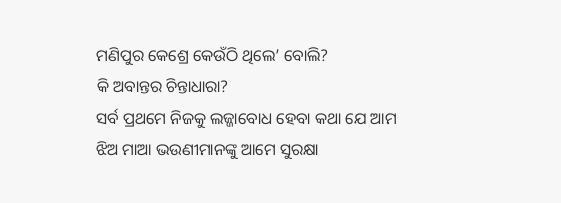ମଣିପୁର କେଶ୍ରେ କେଉଁଠି ଥିଲେ’ ବୋଲି?
କି ଅବାନ୍ତର ଚିନ୍ତାଧାରା?
ସର୍ବ ପ୍ରଥମେ ନିଜକୁ ଲଜ୍ଜାବୋଧ ହେବା କଥା ଯେ ଆମ ଝିଅ ମାଆ ଭଉଣୀମାନଙ୍କୁ ଆମେ ସୁରକ୍ଷା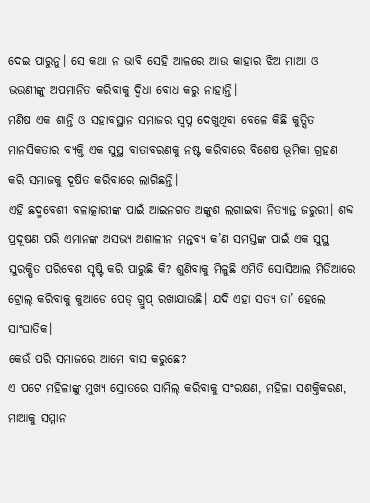ଦେଇ ପାରୁନୁ। ସେ କଥା ନ ଭାବି ସେହି ଆଳରେ ଆଉ କାହାର ଝିଅ ମାଆ ଓ ଭଉଣୀଙ୍କୁ ଅପମାନିତ କରିବାକୁ ଦ୍ୱିଧା ବୋଧ କରୁ ନାହାନ୍ତି।
ମଣିଷ ଏକ ଶାନ୍ତି ଓ ସହାବସ୍ଥାନ ସମାଜର ସ୍ଵପ୍ନ ଦେଖୁଥିବା ବେଳେ କିଛି କୁତ୍ସିତ ମାନସିକତାର ବ୍ୟକ୍ତି ଏକ ସୁସ୍ଥ ବାତାବରଣକୁ ନଷ୍ଟ କରିବାରେ ବିଶେଷ ଭୂମିକା ଗ୍ରହଣ କରି ସମାଜକୁ ଦୂଷିତ କରିବାରେ ଲାଗିଛନ୍ତି।
ଏହି ଛଦ୍ମବେଶୀ ବଳାତ୍କାରୀଙ୍କ ପାଇଁ ଆଇନଗତ ଅଙ୍କୁଶ ଲଗାଇବା ନିତ୍ୟାନ୍ତ ଜରୁରୀ। ଶବ୍ଦ ପ୍ରଦୂଷଣ ପରି ଏମାନଙ୍କ ଅସଭ୍ୟ ଅଶାଳୀନ ମନ୍ତବ୍ୟ କ’ଣ ସମସ୍ତଙ୍କ ପାଇଁ ଏକ ସୁସ୍ଥ ସୁରକ୍ଷିତ ପରିବେଶ ସୃଷ୍ଟି କରି ପାରୁଛି କି? ଶୁଣିବାକୁ ମିଳୁଛି ଏମିତି ସୋସିଆଲ ମିଡିଆରେ ଟ୍ରୋଲ୍ କରିବାକୁ କୁଆଡେ ପେଡ୍ ଗ୍ରୁପ୍ ରଖାଯାଉଛି। ଯଦି ଏହା ସତ୍ୟ ତା’ ହେଲେ ସାଂଘାତିକ।
କେଉଁ ପରି ସମାଜରେ ଆମେ ବାସ କରୁଛେ?
ଏ ପଟେ ମହିଳାଙ୍କୁ ମୁଖ୍ୟ ସ୍ରୋତରେ ସାମିଲ୍ କରିବାକୁ ସଂରକ୍ଷଣ, ମହିଳା ସଶକ୍ତିକରଣ, ମାଆକୁ ସମ୍ମାନ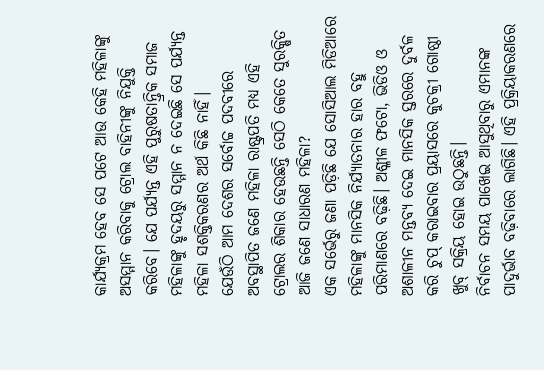କାର୍ଯ୍ୟକ୍ରମ ହେବ ସେ ପଟେ ଆଉ କେହି ମହିଳାଙ୍କୁ ଅସମ୍ମାନ କରିବାକୁ ଟ୍ରୋଲ ବାହିନୀଙ୍କୁ ନିଯୁକ୍ତି କରିବେ। ଯେ ପର୍ଯ୍ୟନ୍ତ ଏହି ପୁରୁଷତାନ୍ତ୍ରିକ ସମାଜ ମହିଳାଙ୍କୁ ହୃଦୟରୁ ସମ୍ମାନ ନ ଦେଇଛି ସେ ପର୍ଯ୍ୟନ୍ତ ମହିଳା ସଶକ୍ତିକରଣର ଅର୍ଥ କିଛି ନାହିଁ।
ଯେଉଁଠି ଆମ ଦେଶର ସର୍ବୋଚ୍ଚ ପଦବୀରେ ଅବସ୍ଥାପିତ ଜଣେ ମହିଳା ରାଷ୍ଟ୍ରପତି ମଧ୍ୟ ଏହି ଟ୍ରୋଲର ଶିକାର ହେଉଛନ୍ତି ସେଠି କେତେ ସୁରକ୍ଷିତ ଆଜି ଜଣେ ସାଧାରଣ ମହିଳା?
ଏକ ସର୍ଭେରୁ ଜଣା ପଡ଼ିଛି ଯେ ସୋସିଆଲ ମିଡିଆରେ ମହିଳାଙ୍କୁ ମାନସିକ ନିର୍ଯ୍ୟାତନାର ହାର ବହୁ ପରିମାଣରେ ବଢ଼ିଛି। ଅଶ୍ଳୀଳ ଫଟୋ, ଭିଡିଓ ଓ ଅଶାଳୀନ ମନ୍ତବ୍ୟ ଦେଇ ମାନସିକ ସ୍ତରରେ ଦୁର୍ବଳ କରି ଚୁପ୍ କରାଇବାର ପ୍ରୟାସରେ କୁଚକ୍ରୀ ଗୋଷ୍ଠୀ ଖୁବ୍ ସକ୍ରିୟ ହୋଇ ଉଠୁଛନ୍ତି।
ନିର୍ବାଚନ ସମୟ ପାଖେଇ ଆସୁଥିବାରୁ ଏମାନଙ୍କ ପାଦୁର୍ଭାବ ବଢ଼ିବାରେ ଲାଗିଛି। ଏହି ପ୍ରକ୍ରିୟାକରଣରେ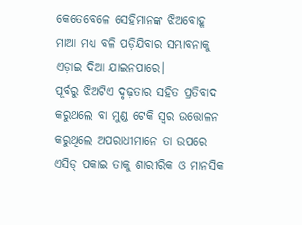କେତେବେଳେ ସେହିମାନଙ୍କ ଝିଅବୋହୂ ମାଆ ମଧ୍ୟ ବଳି ପଡ଼ିଯିବାର ସମ୍ଭାବନାକୁ ଏଡ଼ାଇ ଦିଆ ଯାଇନପାରେ।
ପୂର୍ବରୁ ଝିଅଟିଏ ଦୃଢ଼ତାର ସହିତ ପ୍ରତିବାଦ କରୁଥଲେ ବା ମୁଣ୍ଡ ଟେକି ସ୍ୱର ଉତ୍ତୋଳନ କରୁଥିଲେ ଅପରାଧୀମାନେ ତା ଉପରେ ଏସିଡ୍ ପକାଇ ତାକୁ ଶାରୀରିକ ଓ ମାନସିକ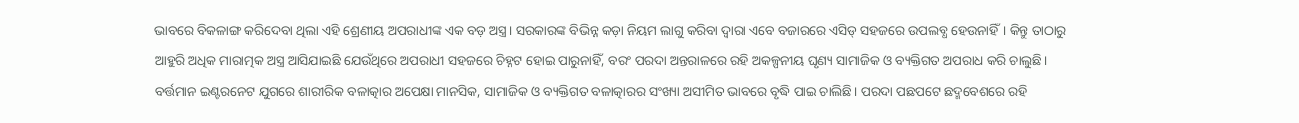ଭାବରେ ବିକଳାଙ୍ଗ କରିଦେବା ଥିଲା ଏହି ଶ୍ରେଣୀୟ ଅପରାଧୀଙ୍କ ଏକ ବଡ଼ ଅସ୍ତ୍ର। ସରକାରଙ୍କ ବିଭିନ୍ନ କଡ଼ା ନିୟମ ଲାଗୁ କରିବା ଦ୍ୱାରା ଏବେ ବଜାରରେ ଏସିଡ୍ ସହଜରେ ଉପଲବ୍ଧ ହେଉନାହିଁ। କିନ୍ତୁ ତାଠାରୁ ଆହୁରି ଅଧିକ ମାରାତ୍ମକ ଅସ୍ତ୍ର ଆସିଯାଇଛି ଯେଉଁଥିରେ ଅପରାଧୀ ସହଜରେ ଚିହ୍ନଟ ହୋଇ ପାରୁନାହିଁ, ବରଂ ପରଦା ଅନ୍ତରାଳରେ ରହି ଅକଳ୍ପନୀୟ ଘୃଣ୍ୟ ସାମାଜିକ ଓ ବ୍ୟକ୍ତିଗତ ଅପରାଧ କରି ଚାଲୁଛି।
ବର୍ତ୍ତମାନ ଇଣ୍ଟରନେଟ ଯୁଗରେ ଶାରୀରିକ ବଳାତ୍କାର ଅପେକ୍ଷା ମାନସିକ, ସାମାଜିକ ଓ ବ୍ୟକ୍ତିଗତ ବଳାତ୍କାରର ସଂଖ୍ୟା ଅସୀମିତ ଭାବରେ ବୃଦ୍ଧି ପାଇ ଚାଲିଛି। ପରଦା ପଛପଟେ ଛଦ୍ମବେଶରେ ରହି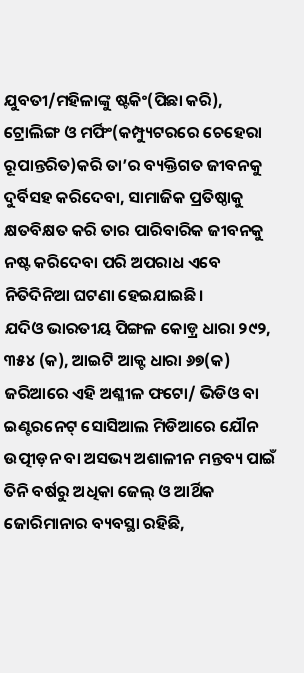ଯୁବତୀ/ମହିଳାଙ୍କୁ ଷ୍ଟକିଂ(ପିଛା କରି), ଟ୍ରୋଲିଙ୍ଗ ଓ ମର୍ଫିଂ(କମ୍ପ୍ୟୁଟରରେ ଚେହେରା ରୂପାନ୍ତରିତ)କରି ତା’ର ବ୍ୟକ୍ତିଗତ ଜୀବନକୁ ଦୁର୍ବିସହ କରିଦେବା, ସାମାଜିକ ପ୍ରତିଷ୍ଠାକୁ କ୍ଷତବିକ୍ଷତ କରି ତାର ପାରିବାରିକ ଜୀବନକୁ ନଷ୍ଟ କରିଦେବା ପରି ଅପରାଧ ଏବେ ନିତିଦିନିଆ ଘଟଣା ହେଇଯାଇଛି।
ଯଦିଓ ଭାରତୀୟ ପିଙ୍ଗଳ କୋଡ଼୍ର ଧାରା ୨୯୨, ୩୫୪ (କ), ଆଇଟି ଆକ୍ଟ ଧାରା ୬୭(କ) ଜରିଆରେ ଏହି ଅଶ୍ଳୀଳ ଫଟୋ/ ଭିଡିଓ ବା ଇଣ୍ଟରନେଟ୍ ସୋସିଆଲ ମିଡିଆରେ ଯୌନ ଉତ୍ପୀଡ଼ନ ବା ଅସଭ୍ୟ ଅଶାଳୀନ ମନ୍ତବ୍ୟ ପାଇଁ ତିନି ବର୍ଷରୁ ଅଧିକା ଜେଲ୍ ଓ ଆର୍ଥିକ ଜୋରିମାନାର ବ୍ୟବସ୍ଥା ରହିଛି,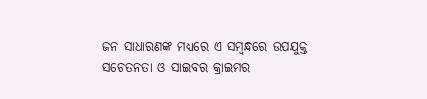ଜନ ସାଧାରଣଙ୍କ ମଧ୍ୟରେ ଏ ସମ୍ବନ୍ଧରେ ଉପଯୁକ୍ତ ସଚେତନତା ଓ ସାଇବର କ୍ରାଇମର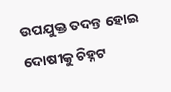ଉପଯୁକ୍ତ ତଦନ୍ତ ହୋଇ ଦୋଷୀକୁ ଚିହ୍ନଟ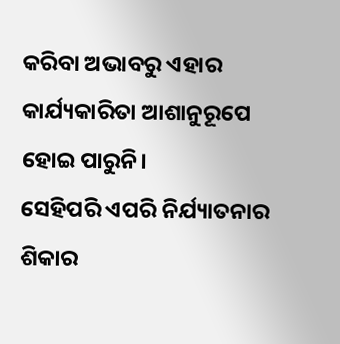କରିବା ଅଭାବରୁ ଏହାର କାର୍ଯ୍ୟକାରିତା ଆଶାନୁରୂପେ ହୋଇ ପାରୁନି।
ସେହିପରି ଏପରି ନିର୍ଯ୍ୟାତନାର ଶିକାର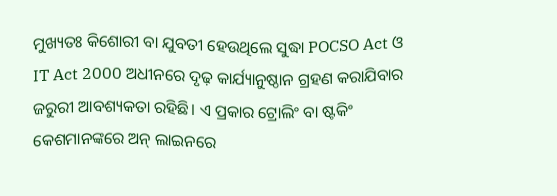ମୁଖ୍ୟତଃ କିଶୋରୀ ବା ଯୁବତୀ ହେଉଥିଲେ ସୁଦ୍ଧା POCSO Act ଓ IT Act 2000 ଅଧୀନରେ ଦୃଢ଼ କାର୍ଯ୍ୟାନୁଷ୍ଠାନ ଗ୍ରହଣ କରାଯିବାର ଜରୁରୀ ଆବଶ୍ୟକତା ରହିଛି। ଏ ପ୍ରକାର ଟ୍ରୋଲିଂ ବା ଷ୍ଟକିଂ କେଶମାନଙ୍କରେ ଅନ୍ ଲାଇନରେ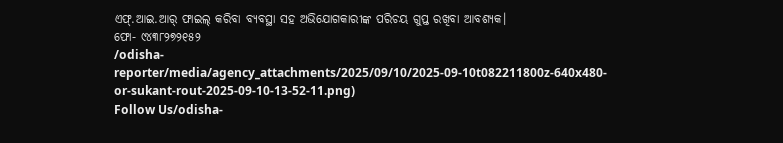ଏଫ୍.ଆଇ.ଆର୍ ଫାଇଲ୍ କରିବା ବ୍ୟବସ୍ଥା ସହ ଅଭିଯୋଗକାରୀଙ୍କ ପରିଚୟ ଗୁପ୍ତ ରଖିବା ଆବଶ୍ୟକ।
ଫୋ- ୯୪୩୮୨୭୨୧୫୨
/odisha-reporter/media/agency_attachments/2025/09/10/2025-09-10t082211800z-640x480-or-sukant-rout-2025-09-10-13-52-11.png)
Follow Us/odisha-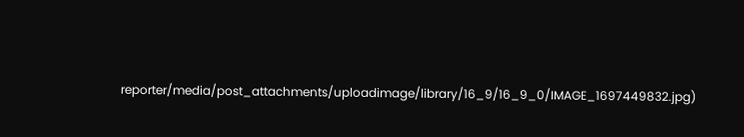reporter/media/post_attachments/uploadimage/library/16_9/16_9_0/IMAGE_1697449832.jpg)